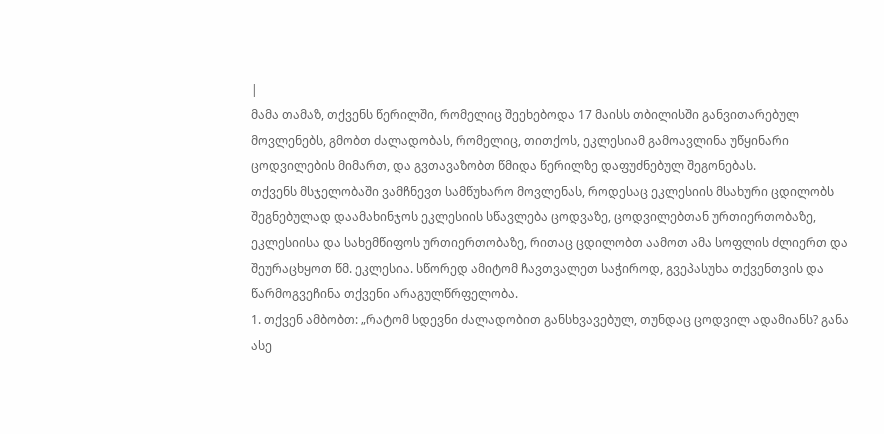|
მამა თამაზ, თქვენს წერილში, რომელიც შეეხებოდა 17 მაისს თბილისში განვითარებულ მოვლენებს, გმობთ ძალადობას, რომელიც, თითქოს, ეკლესიამ გამოავლინა უწყინარი ცოდვილების მიმართ, და გვთავაზობთ წმიდა წერილზე დაფუძნებულ შეგონებას.
თქვენს მსჯელობაში ვამჩნევთ სამწუხარო მოვლენას, როდესაც ეკლესიის მსახური ცდილობს შეგნებულად დაამახინჯოს ეკლესიის სწავლება ცოდვაზე, ცოდვილებთან ურთიერთობაზე, ეკლესიისა და სახემწიფოს ურთიერთობაზე, რითაც ცდილობთ აამოთ ამა სოფლის ძლიერთ და შეურაცხყოთ წმ. ეკლესია. სწორედ ამიტომ ჩავთვალეთ საჭიროდ, გვეპასუხა თქვენთვის და წარმოგვეჩინა თქვენი არაგულწრფელობა.
1. თქვენ ამბობთ: „რატომ სდევნი ძალადობით განსხვავებულ, თუნდაც ცოდვილ ადამიანს? განა ასე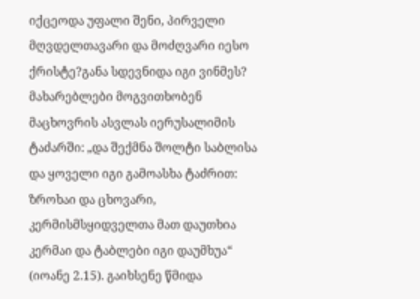იქცეოდა უფალი შენი, პირველი მღვდელთავარი და მოძღვარი იესო ქრისტე?განა სდევნიდა იგი ვინმეს? მახარებლები მოგვითხობენ მაცხოვრის ასვლას იერუსალიმის ტაძარში: „და შექმნა შოლტი საბლისა და ყოველი იგი გამოასხა ტაძრით: ზროხაი და ცხოვარი, კერმისმსყიდველთა მათ დაუთხია კერმაი და ტაბლები იგი დაუმხუა“ (იოანე 2.15). გაიხსენე წმიდა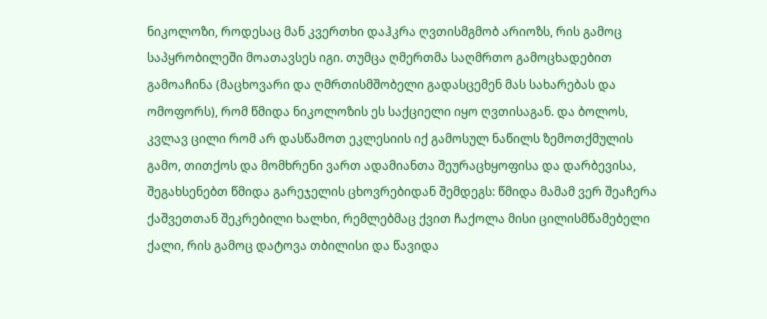ნიკოლოზი, როდესაც მან კვერთხი დაჰკრა ღვთისმგმობ არიოზს, რის გამოც საპყრობილეში მოათავსეს იგი. თუმცა ღმერთმა საღმრთო გამოცხადებით გამოაჩინა (მაცხოვარი და ღმრთისმშობელი გადასცემენ მას სახარებას და ომოფორს), რომ წმიდა ნიკოლოზის ეს საქციელი იყო ღვთისაგან. და ბოლოს, კვლავ ცილი რომ არ დასწამოთ ეკლესიის იქ გამოსულ ნაწილს ზემოთქმულის გამო, თითქოს და მომხრენი ვართ ადამიანთა შეურაცხყოფისა და დარბევისა, შეგახსენებთ წმიდა გარეჯელის ცხოვრებიდან შემდეგს: წმიდა მამამ ვერ შეაჩერა ქაშვეთთან შეკრებილი ხალხი, რემლებმაც ქვით ჩაქოლა მისი ცილისმწამებელი ქალი, რის გამოც დატოვა თბილისი და წავიდა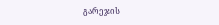გარეჯის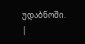უდაბნოში.
|